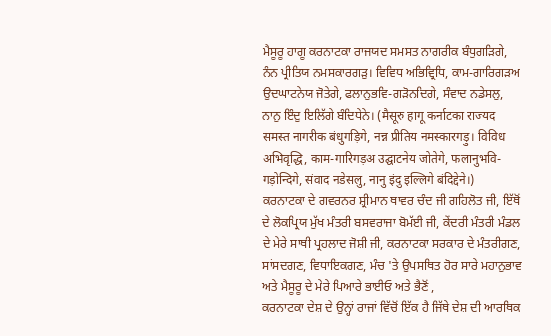ਮੈਸੂਰੂ ਹਾਗੂ ਕਰਨਾਟਕਾ ਰਾਜਯਦ ਸਮਸਤ ਨਾਗਰੀਕ ਬੰਧੁਗੜਿਗੇ, ਨੰਨ ਪ੍ਰੀਤਿਯ ਨਮਸਕਾਰਗੜੁ। ਵਿਵਿਧ ਅਭਿਵ੍ਰਿਧਿ, ਕਾਮ-ਗਾਰਿਗੜਅ ਉਦਘਾਟਨੇਯ ਜੋਤੇਗੇ, ਫਲਾਨੁਭਵਿ-ਗੜੋਨਦਿਗੇ, ਸੰਵਾਦ ਨਡੇਸਲੁ, ਨਾਨੁ ਇੰਦੁ ਇਲਿੱਗੇ ਬੰਦਿਧੇਨੇ। (मैसूरु हागू कर्नाटका राज्यद समस्त नागरीक बंधुगड़िगे, नन्न प्रीतिय नमस्कारगड़ु। विविध अभिवृद्धि, काम-गारिगड़अ उद्घाटनेय जोतेगे, फलानुभवि-गड़ोन्दिगे, संवाद नडेसलु, नानु इंदु इल्लिगे बंदिद्देने।)
ਕਰਨਾਟਕਾ ਦੇ ਗਵਰਨਰ ਸ਼੍ਰੀਮਾਨ ਥਾਵਰ ਚੰਦ ਜੀ ਗਹਿਲੋਤ ਜੀ, ਇੱਥੋਂ ਦੇ ਲੋਕਪ੍ਰਿਯ ਮੁੱਖ ਮੰਤਰੀ ਬਸਵਰਾਜਾ ਬੋਮੱਈ ਜੀ, ਕੇਂਦਰੀ ਮੰਤਰੀ ਮੰਡਲ ਦੇ ਮੇਰੇ ਸਾਥੀ ਪ੍ਰਹਲਾਦ ਜੋਸ਼ੀ ਜੀ, ਕਰਨਾਟਕਾ ਸਰਕਾਰ ਦੇ ਮੰਤਰੀਗਣ, ਸਾਂਸਦਗਣ, ਵਿਧਾਇਕਗਣ, ਮੰਚ 'ਤੇ ਉਪਸਥਿਤ ਹੋਰ ਸਾਰੇ ਮਹਾਨੁਭਾਵ ਅਤੇ ਮੈਸੂਰੂ ਦੇ ਮੇਰੇ ਪਿਆਰੇ ਭਾਈਓ ਅਤੇ ਭੈਣੋਂ ,
ਕਰਨਾਟਕਾ ਦੇਸ਼ ਦੇ ਉਨ੍ਹਾਂ ਰਾਜਾਂ ਵਿੱਚੋਂ ਇੱਕ ਹੈ ਜਿੱਥੇ ਦੇਸ਼ ਦੀ ਆਰਥਿਕ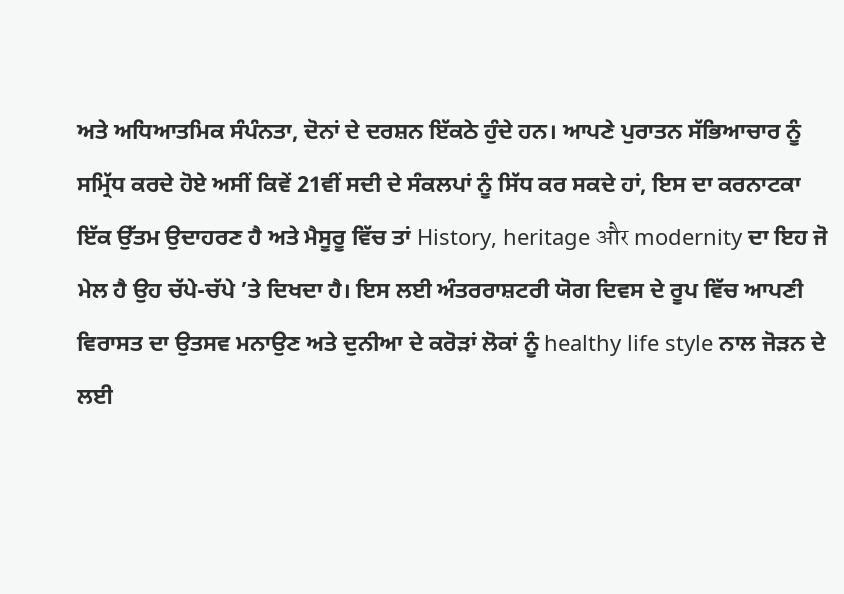ਅਤੇ ਅਧਿਆਤਮਿਕ ਸੰਪੰਨਤਾ, ਦੋਨਾਂ ਦੇ ਦਰਸ਼ਨ ਇੱਕਠੇ ਹੁੰਦੇ ਹਨ। ਆਪਣੇ ਪੁਰਾਤਨ ਸੱਭਿਆਚਾਰ ਨੂੰ ਸਮ੍ਰਿੱਧ ਕਰਦੇ ਹੋਏ ਅਸੀਂ ਕਿਵੇਂ 21ਵੀਂ ਸਦੀ ਦੇ ਸੰਕਲਪਾਂ ਨੂੰ ਸਿੱਧ ਕਰ ਸਕਦੇ ਹਾਂ, ਇਸ ਦਾ ਕਰਨਾਟਕਾ ਇੱਕ ਉੱਤਮ ਉਦਾਹਰਣ ਹੈ ਅਤੇ ਮੈਸੂਰੂ ਵਿੱਚ ਤਾਂ History, heritage और modernity ਦਾ ਇਹ ਜੋ ਮੇਲ ਹੈ ਉਹ ਚੱਪੇ-ਚੱਪੇ ’ਤੇ ਦਿਖਦਾ ਹੈ। ਇਸ ਲਈ ਅੰਤਰਰਾਸ਼ਟਰੀ ਯੋਗ ਦਿਵਸ ਦੇ ਰੂਪ ਵਿੱਚ ਆਪਣੀ ਵਿਰਾਸਤ ਦਾ ਉਤਸਵ ਮਨਾਉਣ ਅਤੇ ਦੁਨੀਆ ਦੇ ਕਰੋੜਾਂ ਲੋਕਾਂ ਨੂੰ healthy life style ਨਾਲ ਜੋੜਨ ਦੇ ਲਈ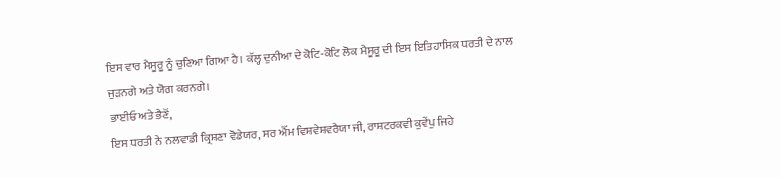ਇਸ ਵਾਰ ਮੈਸੂਰੂ ਨੂੰ ਚੁਣਿਆ ਗਿਆ ਹੈ। ਕੱਲ੍ਹ ਦੁਨੀਆ ਦੇ ਕੋਟਿ-ਕੋਟਿ ਲੋਕ ਮੈਸੂਰੂ ਦੀ ਇਸ ਇਤਿਹਾਸਿਕ ਧਰਤੀ ਦੇ ਨਾਲ ਜੁੜਨਗੇ ਅਤੇ ਯੋਗ ਕਰਨਗੇ।
ਭਾਈਓ ਅਤੇ ਭੈਣੋਂ,
ਇਸ ਧਰਤੀ ਨੇ ਨਲਵਾਡੀ ਕ੍ਰਿਸ਼ਣਾ ਵੋਡੇਯਰ, ਸਰ ਐੱਮ ਵਿਸ਼ਵੇਸ਼ਵਰੈਯਾ ਜੀ, ਰਾਸ਼ਟਰਕਵੀ ਕੁਵੇਂਪੁ ਜਿਹੇ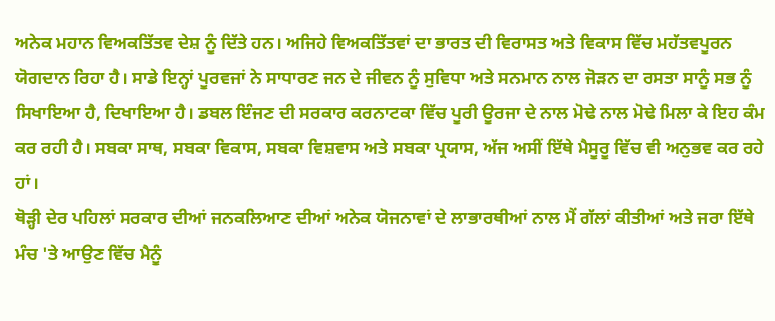ਅਨੇਕ ਮਹਾਨ ਵਿਅਕਤਿੱਤਵ ਦੇਸ਼ ਨੂੰ ਦਿੱਤੇ ਹਨ। ਅਜਿਹੇ ਵਿਅਕਤਿੱਤਵਾਂ ਦਾ ਭਾਰਤ ਦੀ ਵਿਰਾਸਤ ਅਤੇ ਵਿਕਾਸ ਵਿੱਚ ਮਹੱਤਵਪੂਰਨ ਯੋਗਦਾਨ ਰਿਹਾ ਹੈ। ਸਾਡੇ ਇਨ੍ਹਾਂ ਪੂਰਵਜਾਂ ਨੇ ਸਾਧਾਰਣ ਜਨ ਦੇ ਜੀਵਨ ਨੂੰ ਸੁਵਿਧਾ ਅਤੇ ਸਨਮਾਨ ਨਾਲ ਜੋੜਨ ਦਾ ਰਸਤਾ ਸਾਨੂੰ ਸਭ ਨੂੰ ਸਿਖਾਇਆ ਹੈ, ਦਿਖਾਇਆ ਹੈ। ਡਬਲ ਇੰਜਣ ਦੀ ਸਰਕਾਰ ਕਰਨਾਟਕਾ ਵਿੱਚ ਪੂਰੀ ਊਰਜਾ ਦੇ ਨਾਲ ਮੋਢੇ ਨਾਲ ਮੋਢੇ ਮਿਲਾ ਕੇ ਇਹ ਕੰਮ ਕਰ ਰਹੀ ਹੈ। ਸਬਕਾ ਸਾਥ, ਸਬਕਾ ਵਿਕਾਸ, ਸਬਕਾ ਵਿਸ਼ਵਾਸ ਅਤੇ ਸਬਕਾ ਪ੍ਰਯਾਸ, ਅੱਜ ਅਸੀਂ ਇੱਥੇ ਮੈਸੂਰੂ ਵਿੱਚ ਵੀ ਅਨੁਭਵ ਕਰ ਰਹੇ ਹਾਂ।
ਥੋੜ੍ਹੀ ਦੇਰ ਪਹਿਲਾਂ ਸਰਕਾਰ ਦੀਆਂ ਜਨਕਲਿਆਣ ਦੀਆਂ ਅਨੇਕ ਯੋਜਨਾਵਾਂ ਦੇ ਲਾਭਾਰਥੀਆਂ ਨਾਲ ਮੈਂ ਗੱਲਾਂ ਕੀਤੀਆਂ ਅਤੇ ਜਰਾ ਇੱਥੇ ਮੰਚ 'ਤੇ ਆਉਣ ਵਿੱਚ ਮੈਨੂੰ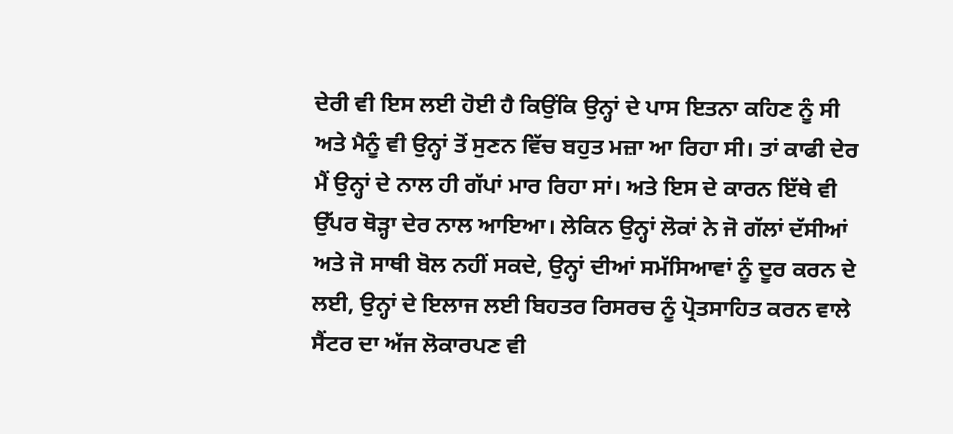ਦੇਰੀ ਵੀ ਇਸ ਲਈ ਹੋਈ ਹੈ ਕਿਉਂਕਿ ਉਨ੍ਹਾਂ ਦੇ ਪਾਸ ਇਤਨਾ ਕਹਿਣ ਨੂੰ ਸੀ ਅਤੇ ਮੈਨੂੰ ਵੀ ਉਨ੍ਹਾਂ ਤੋਂ ਸੁਣਨ ਵਿੱਚ ਬਹੁਤ ਮਜ਼ਾ ਆ ਰਿਹਾ ਸੀ। ਤਾਂ ਕਾਫੀ ਦੇਰ ਮੈਂ ਉਨ੍ਹਾਂ ਦੇ ਨਾਲ ਹੀ ਗੱਪਾਂ ਮਾਰ ਰਿਹਾ ਸਾਂ। ਅਤੇ ਇਸ ਦੇ ਕਾਰਨ ਇੱਥੇ ਵੀ ਉੱਪਰ ਥੋੜ੍ਹਾ ਦੇਰ ਨਾਲ ਆਇਆ। ਲੇਕਿਨ ਉਨ੍ਹਾਂ ਲੋਕਾਂ ਨੇ ਜੋ ਗੱਲਾਂ ਦੱਸੀਆਂ ਅਤੇ ਜੋ ਸਾਥੀ ਬੋਲ ਨਹੀਂ ਸਕਦੇ, ਉਨ੍ਹਾਂ ਦੀਆਂ ਸਮੱਸਿਆਵਾਂ ਨੂੰ ਦੂਰ ਕਰਨ ਦੇ ਲਈ, ਉਨ੍ਹਾਂ ਦੇ ਇਲਾਜ ਲਈ ਬਿਹਤਰ ਰਿਸਰਚ ਨੂੰ ਪ੍ਰੋਤਸਾਹਿਤ ਕਰਨ ਵਾਲੇ ਸੈਂਟਰ ਦਾ ਅੱਜ ਲੋਕਾਰਪਣ ਵੀ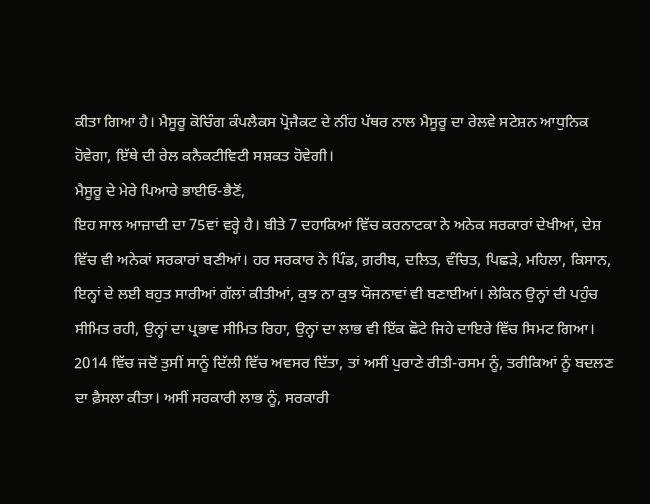ਕੀਤਾ ਗਿਆ ਹੈ। ਮੈਸੂਰੂ ਕੋਚਿੰਗ ਕੰਪਲੈਕਸ ਪ੍ਰੋਜੈਕਟ ਦੇ ਨੀਂਹ ਪੱਥਰ ਨਾਲ ਮੈਸੂਰੂ ਦਾ ਰੇਲਵੇ ਸਟੇਸ਼ਨ ਆਧੁਨਿਕ ਹੋਵੇਗਾ, ਇੱਥੇ ਦੀ ਰੇਲ ਕਨੈਕਟੀਵਿਟੀ ਸਸ਼ਕਤ ਹੋਵੇਗੀ।
ਮੈਸੂਰੂ ਦੇ ਮੇਰੇ ਪਿਆਰੇ ਭਾਈਓ-ਭੈਣੋਂ,
ਇਹ ਸਾਲ ਆਜ਼ਾਦੀ ਦਾ 75ਵਾਂ ਵਰ੍ਹੇ ਹੈ। ਬੀਤੇ 7 ਦਹਾਕਿਆਂ ਵਿੱਚ ਕਰਨਾਟਕਾ ਨੇ ਅਨੇਕ ਸਰਕਾਰਾਂ ਦੇਖੀਆਂ, ਦੇਸ਼ ਵਿੱਚ ਵੀ ਅਨੇਕਾਂ ਸਰਕਾਰਾਂ ਬਣੀਆਂ। ਹਰ ਸਰਕਾਰ ਨੇ ਪਿੰਡ, ਗ਼ਰੀਬ, ਦਲਿਤ, ਵੰਚਿਤ, ਪਿਛੜੇ, ਮਹਿਲਾ, ਕਿਸਾਨ, ਇਨ੍ਹਾਂ ਦੇ ਲਈ ਬਹੁਤ ਸਾਰੀਆਂ ਗੱਲਾਂ ਕੀਤੀਆਂ, ਕੁਝ ਨਾ ਕੁਝ ਯੋਜਨਾਵਾਂ ਵੀ ਬਣਾਈਆਂ। ਲੇਕਿਨ ਉਨ੍ਹਾਂ ਦੀ ਪਹੁੰਚ ਸੀਮਿਤ ਰਹੀ, ਉਨ੍ਹਾਂ ਦਾ ਪ੍ਰਭਾਵ ਸੀਮਿਤ ਰਿਹਾ, ਉਨ੍ਹਾਂ ਦਾ ਲਾਭ ਵੀ ਇੱਕ ਛੋਟੇ ਜਿਹੇ ਦਾਇਰੇ ਵਿੱਚ ਸਿਮਟ ਗਿਆ। 2014 ਵਿੱਚ ਜਦੋਂ ਤੁਸੀਂ ਸਾਨੂੰ ਦਿੱਲੀ ਵਿੱਚ ਅਵਸਰ ਦਿੱਤਾ, ਤਾਂ ਅਸੀਂ ਪੁਰਾਣੇ ਰੀਤੀ-ਰਸਮ ਨੂੰ, ਤਰੀਕਿਆਂ ਨੂੰ ਬਦਲਣ ਦਾ ਫ਼ੈਸਲਾ ਕੀਤਾ। ਅਸੀਂ ਸਰਕਾਰੀ ਲਾਭ ਨੂੰ, ਸਰਕਾਰੀ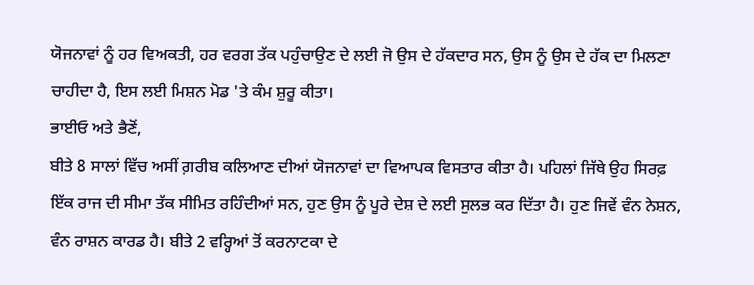ਯੋਜਨਾਵਾਂ ਨੂੰ ਹਰ ਵਿਅਕਤੀ, ਹਰ ਵਰਗ ਤੱਕ ਪਹੁੰਚਾਉਣ ਦੇ ਲਈ ਜੋ ਉਸ ਦੇ ਹੱਕਦਾਰ ਸਨ, ਉਸ ਨੂੰ ਉਸ ਦੇ ਹੱਕ ਦਾ ਮਿਲਣਾ ਚਾਹੀਦਾ ਹੈ, ਇਸ ਲਈ ਮਿਸ਼ਨ ਮੋਡ 'ਤੇ ਕੰਮ ਸ਼ੁਰੂ ਕੀਤਾ।
ਭਾਈਓ ਅਤੇ ਭੈਣੋਂ,
ਬੀਤੇ 8 ਸਾਲਾਂ ਵਿੱਚ ਅਸੀਂ ਗ਼ਰੀਬ ਕਲਿਆਣ ਦੀਆਂ ਯੋਜਨਾਵਾਂ ਦਾ ਵਿਆਪਕ ਵਿਸਤਾਰ ਕੀਤਾ ਹੈ। ਪਹਿਲਾਂ ਜਿੱਥੇ ਉਹ ਸਿਰਫ਼ ਇੱਕ ਰਾਜ ਦੀ ਸੀਮਾ ਤੱਕ ਸੀਮਿਤ ਰਹਿੰਦੀਆਂ ਸਨ, ਹੁਣ ਉਸ ਨੂੰ ਪੂਰੇ ਦੇਸ਼ ਦੇ ਲਈ ਸੁਲਭ ਕਰ ਦਿੱਤਾ ਹੈ। ਹੁਣ ਜਿਵੇਂ ਵੰਨ ਨੇਸ਼ਨ, ਵੰਨ ਰਾਸ਼ਨ ਕਾਰਡ ਹੈ। ਬੀਤੇ 2 ਵਰ੍ਹਿਆਂ ਤੋਂ ਕਰਨਾਟਕਾ ਦੇ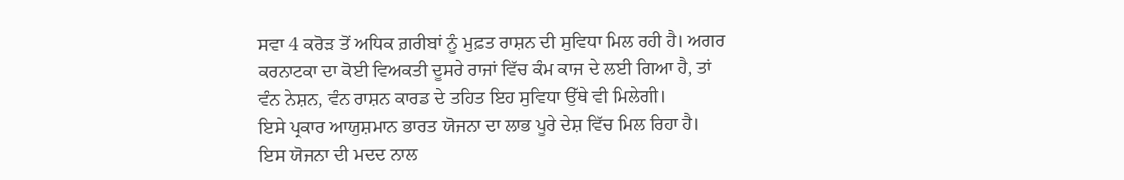ਸਵਾ 4 ਕਰੋੜ ਤੋਂ ਅਧਿਕ ਗ਼ਰੀਬਾਂ ਨੂੰ ਮੁਫ਼ਤ ਰਾਸ਼ਨ ਦੀ ਸੁਵਿਧਾ ਮਿਲ ਰਹੀ ਹੈ। ਅਗਰ ਕਰਨਾਟਕਾ ਦਾ ਕੋਈ ਵਿਅਕਤੀ ਦੂਸਰੇ ਰਾਜਾਂ ਵਿੱਚ ਕੰਮ ਕਾਜ ਦੇ ਲਈ ਗਿਆ ਹੈ, ਤਾਂ ਵੰਨ ਨੇਸ਼ਨ, ਵੰਨ ਰਾਸ਼ਨ ਕਾਰਡ ਦੇ ਤਹਿਤ ਇਹ ਸੁਵਿਧਾ ਉੱਥੇ ਵੀ ਮਿਲੇਗੀ।
ਇਸੇ ਪ੍ਰਕਾਰ ਆਯੁਸ਼ਮਾਨ ਭਾਰਤ ਯੋਜਨਾ ਦਾ ਲਾਭ ਪੂਰੇ ਦੇਸ਼ ਵਿੱਚ ਮਿਲ ਰਿਹਾ ਹੈ। ਇਸ ਯੋਜਨਾ ਦੀ ਮਦਦ ਨਾਲ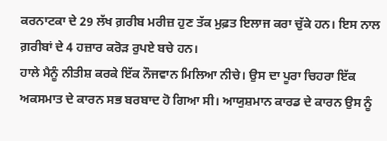ਕਰਨਾਟਕਾ ਦੇ 29 ਲੱਖ ਗ਼ਰੀਬ ਮਰੀਜ਼ ਹੁਣ ਤੱਕ ਮੁਫ਼ਤ ਇਲਾਜ ਕਰਾ ਚੁੱਕੇ ਹਨ। ਇਸ ਨਾਲ ਗ਼ਰੀਬਾਂ ਦੇ 4 ਹਜ਼ਾਰ ਕਰੋੜ ਰੁਪਏ ਬਚੇ ਹਨ।
ਹਾਲੇ ਮੈਨੂੰ ਨੀਤੀਸ਼ ਕਰਕੇ ਇੱਕ ਨੌਜਵਾਨ ਮਿਲਿਆ ਨੀਚੇ। ਉਸ ਦਾ ਪੂਰਾ ਚਿਹਰਾ ਇੱਕ ਅਕਸਮਾਤ ਦੇ ਕਾਰਨ ਸਭ ਬਰਬਾਦ ਹੋ ਗਿਆ ਸੀ। ਆਯੁਸ਼ਮਾਨ ਕਾਰਡ ਦੇ ਕਾਰਨ ਉਸ ਨੂੰ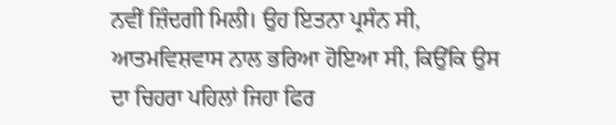ਨਵੀਂ ਜ਼ਿੰਦਗੀ ਮਿਲੀ। ਉਹ ਇਤਨਾ ਪ੍ਰਸੰਨ ਸੀ, ਆਤਮਵਿਸ਼ਵਾਸ ਨਾਲ ਭਰਿਆ ਹੋਇਆ ਸੀ, ਕਿਉਂਕਿ ਉਸ ਦਾ ਚਿਹਰਾ ਪਹਿਲਾਂ ਜਿਹਾ ਫਿਰ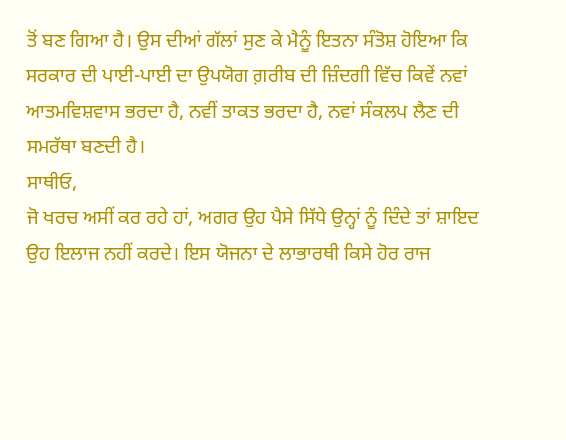ਤੋਂ ਬਣ ਗਿਆ ਹੈ। ਉਸ ਦੀਆਂ ਗੱਲਾਂ ਸੁਣ ਕੇ ਮੈਨੂੰ ਇਤਨਾ ਸੰਤੋਸ਼ ਹੋਇਆ ਕਿ ਸਰਕਾਰ ਦੀ ਪਾਈ-ਪਾਈ ਦਾ ਉਪਯੋਗ ਗ਼ਰੀਬ ਦੀ ਜ਼ਿੰਦਗੀ ਵਿੱਚ ਕਿਵੇਂ ਨਵਾਂ ਆਤਮਵਿਸ਼ਵਾਸ ਭਰਦਾ ਹੈ, ਨਵੀਂ ਤਾਕਤ ਭਰਦਾ ਹੈ, ਨਵਾਂ ਸੰਕਲਪ ਲੈਣ ਦੀ ਸਮਰੱਥਾ ਬਣਦੀ ਹੈ।
ਸਾਥੀਓ,
ਜੋ ਖਰਚ ਅਸੀਂ ਕਰ ਰਹੇ ਹਾਂ, ਅਗਰ ਉਹ ਪੈਸੇ ਸਿੱਧੇ ਉਨ੍ਹਾਂ ਨੂੰ ਦਿੰਦੇ ਤਾਂ ਸ਼ਾਇਦ ਉਹ ਇਲਾਜ ਨਹੀਂ ਕਰਦੇ। ਇਸ ਯੋਜਨਾ ਦੇ ਲਾਭਾਰਥੀ ਕਿਸੇ ਹੋਰ ਰਾਜ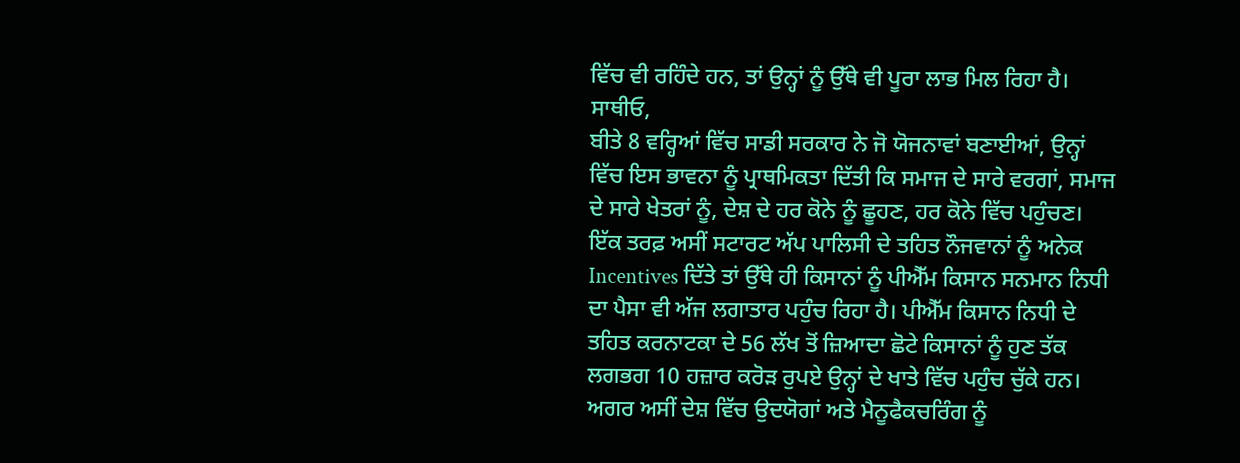ਵਿੱਚ ਵੀ ਰਹਿੰਦੇ ਹਨ, ਤਾਂ ਉਨ੍ਹਾਂ ਨੂੰ ਉੱਥੇ ਵੀ ਪੂਰਾ ਲਾਭ ਮਿਲ ਰਿਹਾ ਹੈ।
ਸਾਥੀਓ,
ਬੀਤੇ 8 ਵਰ੍ਹਿਆਂ ਵਿੱਚ ਸਾਡੀ ਸਰਕਾਰ ਨੇ ਜੋ ਯੋਜਨਾਵਾਂ ਬਣਾਈਆਂ, ਉਨ੍ਹਾਂ ਵਿੱਚ ਇਸ ਭਾਵਨਾ ਨੂੰ ਪ੍ਰਾਥਮਿਕਤਾ ਦਿੱਤੀ ਕਿ ਸਮਾਜ ਦੇ ਸਾਰੇ ਵਰਗਾਂ, ਸਮਾਜ ਦੇ ਸਾਰੇ ਖੇਤਰਾਂ ਨੂੰ, ਦੇਸ਼ ਦੇ ਹਰ ਕੋਨੇ ਨੂੰ ਛੂਹਣ, ਹਰ ਕੋਨੇ ਵਿੱਚ ਪਹੁੰਚਣ। ਇੱਕ ਤਰਫ਼ ਅਸੀਂ ਸਟਾਰਟ ਅੱਪ ਪਾਲਿਸੀ ਦੇ ਤਹਿਤ ਨੌਜਵਾਨਾਂ ਨੂੰ ਅਨੇਕ Incentives ਦਿੱਤੇ ਤਾਂ ਉੱਥੇ ਹੀ ਕਿਸਾਨਾਂ ਨੂੰ ਪੀਐੱਮ ਕਿਸਾਨ ਸਨਮਾਨ ਨਿਧੀ ਦਾ ਪੈਸਾ ਵੀ ਅੱਜ ਲਗਾਤਾਰ ਪਹੁੰਚ ਰਿਹਾ ਹੈ। ਪੀਐੱਮ ਕਿਸਾਨ ਨਿਧੀ ਦੇ ਤਹਿਤ ਕਰਨਾਟਕਾ ਦੇ 56 ਲੱਖ ਤੋਂ ਜ਼ਿਆਦਾ ਛੋਟੇ ਕਿਸਾਨਾਂ ਨੂੰ ਹੁਣ ਤੱਕ ਲਗਭਗ 10 ਹਜ਼ਾਰ ਕਰੋੜ ਰੁਪਏ ਉਨ੍ਹਾਂ ਦੇ ਖਾਤੇ ਵਿੱਚ ਪਹੁੰਚ ਚੁੱਕੇ ਹਨ।
ਅਗਰ ਅਸੀਂ ਦੇਸ਼ ਵਿੱਚ ਉਦਯੋਗਾਂ ਅਤੇ ਮੈਨੂਫੈਕਚਰਿੰਗ ਨੂੰ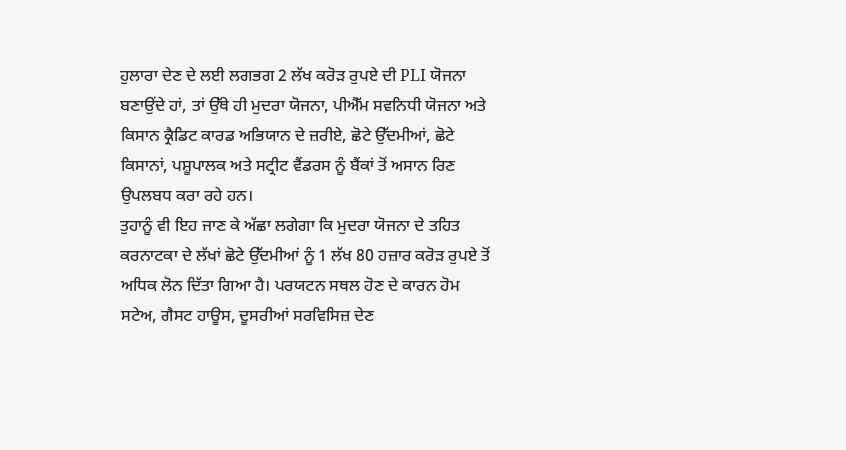ਹੁਲਾਰਾ ਦੇਣ ਦੇ ਲਈ ਲਗਭਗ 2 ਲੱਖ ਕਰੋੜ ਰੁਪਏ ਦੀ PLI ਯੋਜਨਾ ਬਣਾਉਂਦੇ ਹਾਂ, ਤਾਂ ਉੱਥੇ ਹੀ ਮੁਦਰਾ ਯੋਜਨਾ, ਪੀਐੱਮ ਸਵਨਿਧੀ ਯੋਜਨਾ ਅਤੇ ਕਿਸਾਨ ਕ੍ਰੈਡਿਟ ਕਾਰਡ ਅਭਿਯਾਨ ਦੇ ਜ਼ਰੀਏ, ਛੋਟੇ ਉੱਦਮੀਆਂ, ਛੋਟੇ ਕਿਸਾਨਾਂ, ਪਸ਼ੂਪਾਲਕ ਅਤੇ ਸਟ੍ਰੀਟ ਵੈਂਡਰਸ ਨੂੰ ਬੈਂਕਾਂ ਤੋਂ ਅਸਾਨ ਰਿਣ ਉਪਲਬਧ ਕਰਾ ਰਹੇ ਹਨ।
ਤੁਹਾਨੂੰ ਵੀ ਇਹ ਜਾਣ ਕੇ ਅੱਛਾ ਲਗੇਗਾ ਕਿ ਮੁਦਰਾ ਯੋਜਨਾ ਦੇ ਤਹਿਤ ਕਰਨਾਟਕਾ ਦੇ ਲੱਖਾਂ ਛੋਟੇ ਉੱਦਮੀਆਂ ਨੂੰ 1 ਲੱਖ 80 ਹਜ਼ਾਰ ਕਰੋੜ ਰੁਪਏ ਤੋਂ ਅਧਿਕ ਲੋਨ ਦਿੱਤਾ ਗਿਆ ਹੈ। ਪਰਯਟਨ ਸਥਲ ਹੋਣ ਦੇ ਕਾਰਨ ਹੋਮ ਸਟੇਅ, ਗੈਸਟ ਹਾਊਸ, ਦੂਸਰੀਆਂ ਸਰਵਿਸਿਜ਼ ਦੇਣ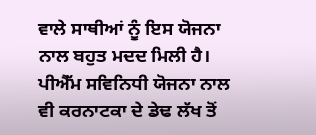ਵਾਲੇ ਸਾਥੀਆਂ ਨੂੰ ਇਸ ਯੋਜਨਾ ਨਾਲ ਬਹੁਤ ਮਦਦ ਮਿਲੀ ਹੈ। ਪੀਐੱਮ ਸਵਿਨਿਧੀ ਯੋਜਨਾ ਨਾਲ ਵੀ ਕਰਨਾਟਕਾ ਦੇ ਡੇਢ ਲੱਖ ਤੋਂ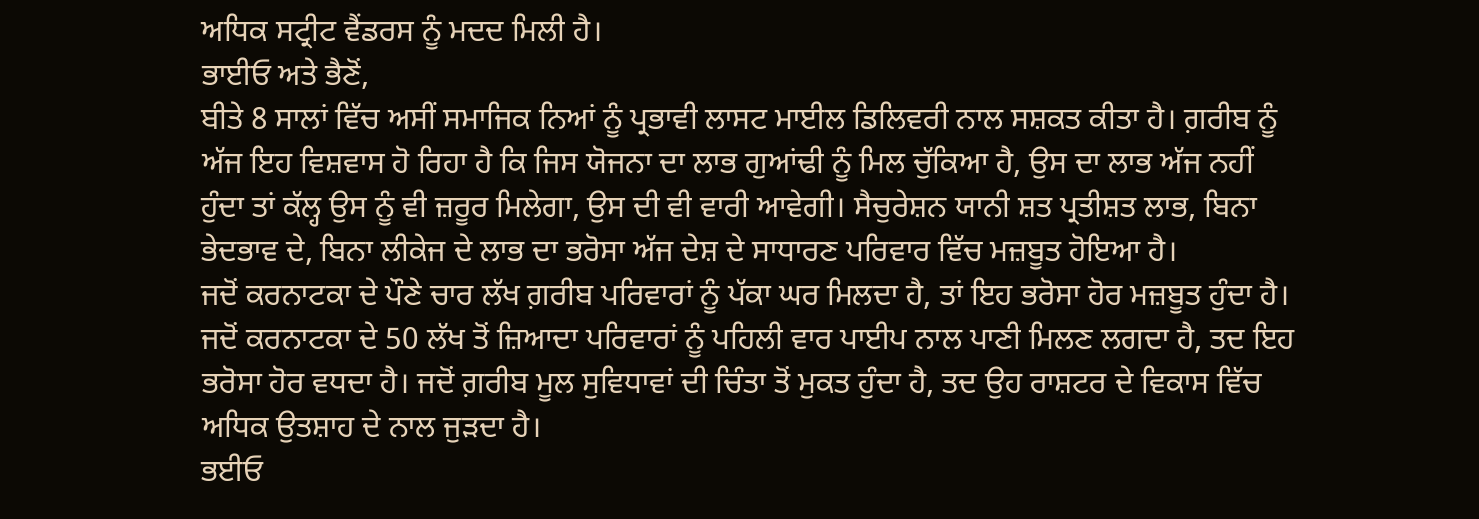ਅਧਿਕ ਸਟ੍ਰੀਟ ਵੈਂਡਰਸ ਨੂੰ ਮਦਦ ਮਿਲੀ ਹੈ।
ਭਾਈਓ ਅਤੇ ਭੈਣੋਂ,
ਬੀਤੇ 8 ਸਾਲਾਂ ਵਿੱਚ ਅਸੀਂ ਸਮਾਜਿਕ ਨਿਆਂ ਨੂੰ ਪ੍ਰਭਾਵੀ ਲਾਸਟ ਮਾਈਲ ਡਿਲਿਵਰੀ ਨਾਲ ਸਸ਼ਕਤ ਕੀਤਾ ਹੈ। ਗ਼ਰੀਬ ਨੂੰ ਅੱਜ ਇਹ ਵਿਸ਼ਵਾਸ ਹੋ ਰਿਹਾ ਹੈ ਕਿ ਜਿਸ ਯੋਜਨਾ ਦਾ ਲਾਭ ਗੁਆਂਢੀ ਨੂੰ ਮਿਲ ਚੁੱਕਿਆ ਹੈ, ਉਸ ਦਾ ਲਾਭ ਅੱਜ ਨਹੀਂ ਹੁੰਦਾ ਤਾਂ ਕੱਲ੍ਹ ਉਸ ਨੂੰ ਵੀ ਜ਼ਰੂਰ ਮਿਲੇਗਾ, ਉਸ ਦੀ ਵੀ ਵਾਰੀ ਆਵੇਗੀ। ਸੈਚੁਰੇਸ਼ਨ ਯਾਨੀ ਸ਼ਤ ਪ੍ਰਤੀਸ਼ਤ ਲਾਭ, ਬਿਨਾ ਭੇਦਭਾਵ ਦੇ, ਬਿਨਾ ਲੀਕੇਜ ਦੇ ਲਾਭ ਦਾ ਭਰੋਸਾ ਅੱਜ ਦੇਸ਼ ਦੇ ਸਾਧਾਰਣ ਪਰਿਵਾਰ ਵਿੱਚ ਮਜ਼ਬੂਤ ਹੋਇਆ ਹੈ।
ਜਦੋਂ ਕਰਨਾਟਕਾ ਦੇ ਪੌਣੇ ਚਾਰ ਲੱਖ ਗ਼ਰੀਬ ਪਰਿਵਾਰਾਂ ਨੂੰ ਪੱਕਾ ਘਰ ਮਿਲਦਾ ਹੈ, ਤਾਂ ਇਹ ਭਰੋਸਾ ਹੋਰ ਮਜ਼ਬੂਤ ਹੁੰਦਾ ਹੈ। ਜਦੋਂ ਕਰਨਾਟਕਾ ਦੇ 50 ਲੱਖ ਤੋਂ ਜ਼ਿਆਦਾ ਪਰਿਵਾਰਾਂ ਨੂੰ ਪਹਿਲੀ ਵਾਰ ਪਾਈਪ ਨਾਲ ਪਾਣੀ ਮਿਲਣ ਲਗਦਾ ਹੈ, ਤਦ ਇਹ ਭਰੋਸਾ ਹੋਰ ਵਧਦਾ ਹੈ। ਜਦੋਂ ਗ਼ਰੀਬ ਮੂਲ ਸੁਵਿਧਾਵਾਂ ਦੀ ਚਿੰਤਾ ਤੋਂ ਮੁਕਤ ਹੁੰਦਾ ਹੈ, ਤਦ ਉਹ ਰਾਸ਼ਟਰ ਦੇ ਵਿਕਾਸ ਵਿੱਚ ਅਧਿਕ ਉਤਸ਼ਾਹ ਦੇ ਨਾਲ ਜੁੜਦਾ ਹੈ।
ਭਈਓ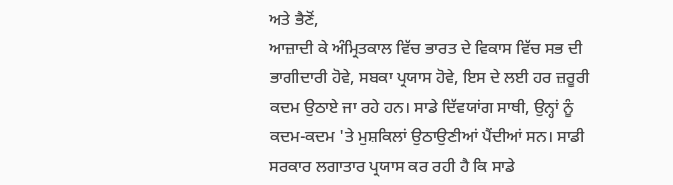ਅਤੇ ਭੈਣੋਂ,
ਆਜ਼ਾਦੀ ਕੇ ਅੰਮ੍ਰਿਤਕਾਲ ਵਿੱਚ ਭਾਰਤ ਦੇ ਵਿਕਾਸ ਵਿੱਚ ਸਭ ਦੀ ਭਾਗੀਦਾਰੀ ਹੋਵੇ, ਸਬਕਾ ਪ੍ਰਯਾਸ ਹੋਵੇ, ਇਸ ਦੇ ਲਈ ਹਰ ਜ਼ਰੂਰੀ ਕਦਮ ਉਠਾਏ ਜਾ ਰਹੇ ਹਨ। ਸਾਡੇ ਦਿੱਵਯਾਂਗ ਸਾਥੀ, ਉਨ੍ਹਾਂ ਨੂੰ ਕਦਮ-ਕਦਮ 'ਤੇ ਮੁਸ਼ਕਿਲਾਂ ਉਠਾਉਣੀਆਂ ਪੈਂਦੀਆਂ ਸਨ। ਸਾਡੀ ਸਰਕਾਰ ਲਗਾਤਾਰ ਪ੍ਰਯਾਸ ਕਰ ਰਹੀ ਹੈ ਕਿ ਸਾਡੇ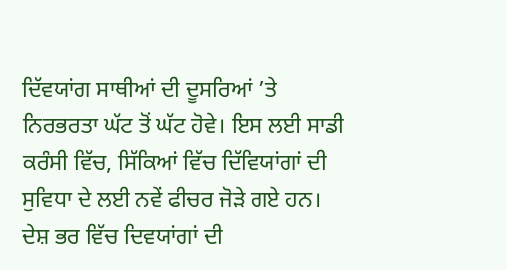ਦਿੱਵਯਾਂਗ ਸਾਥੀਆਂ ਦੀ ਦੂਸਰਿਆਂ ’ਤੇ ਨਿਰਭਰਤਾ ਘੱਟ ਤੋਂ ਘੱਟ ਹੋਵੇ। ਇਸ ਲਈ ਸਾਡੀ ਕਰੰਸੀ ਵਿੱਚ, ਸਿੱਕਿਆਂ ਵਿੱਚ ਦਿੱਵਿਯਾਂਗਾਂ ਦੀ ਸੁਵਿਧਾ ਦੇ ਲਈ ਨਵੇਂ ਫੀਚਰ ਜੋੜੇ ਗਏ ਹਨ।
ਦੇਸ਼ ਭਰ ਵਿੱਚ ਦਿਵਯਾਂਗਾਂ ਦੀ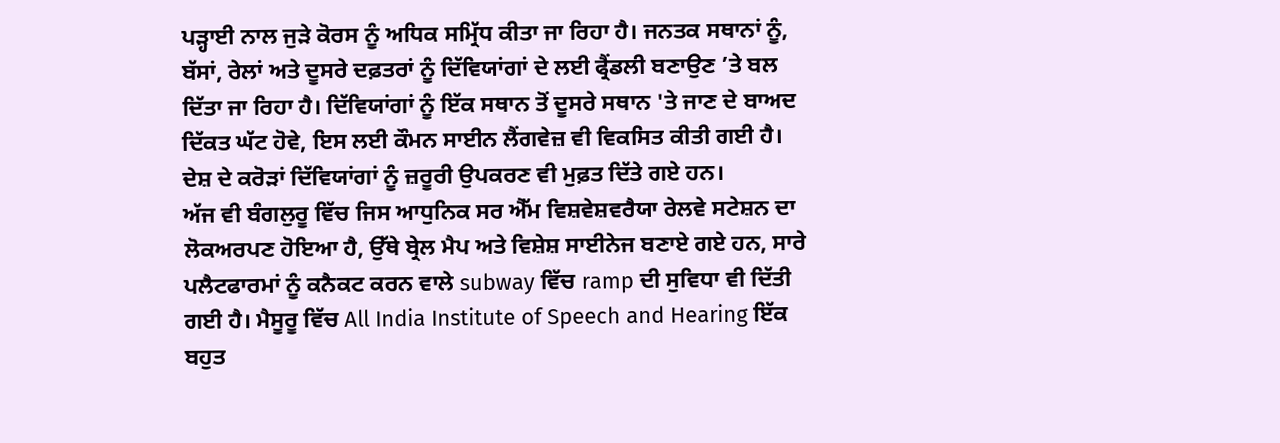ਪੜ੍ਹਾਈ ਨਾਲ ਜੁੜੇ ਕੋਰਸ ਨੂੰ ਅਧਿਕ ਸਮ੍ਰਿੱਧ ਕੀਤਾ ਜਾ ਰਿਹਾ ਹੈ। ਜਨਤਕ ਸਥਾਨਾਂ ਨੂੰ, ਬੱਸਾਂ, ਰੇਲਾਂ ਅਤੇ ਦੂਸਰੇ ਦਫ਼ਤਰਾਂ ਨੂੰ ਦਿੱਵਿਯਾਂਗਾਂ ਦੇ ਲਈ ਫ੍ਰੈਂਡਲੀ ਬਣਾਉਣ ’ਤੇ ਬਲ ਦਿੱਤਾ ਜਾ ਰਿਹਾ ਹੈ। ਦਿੱਵਿਯਾਂਗਾਂ ਨੂੰ ਇੱਕ ਸਥਾਨ ਤੋਂ ਦੂਸਰੇ ਸਥਾਨ 'ਤੇ ਜਾਣ ਦੇ ਬਾਅਦ ਦਿੱਕਤ ਘੱਟ ਹੋਵੇ, ਇਸ ਲਈ ਕੌਮਨ ਸਾਈਨ ਲੈਂਗਵੇਜ਼ ਵੀ ਵਿਕਸਿਤ ਕੀਤੀ ਗਈ ਹੈ। ਦੇਸ਼ ਦੇ ਕਰੋੜਾਂ ਦਿੱਵਿਯਾਂਗਾਂ ਨੂੰ ਜ਼ਰੂਰੀ ਉਪਕਰਣ ਵੀ ਮੁਫ਼ਤ ਦਿੱਤੇ ਗਏ ਹਨ।
ਅੱਜ ਵੀ ਬੰਗਲੁਰੂ ਵਿੱਚ ਜਿਸ ਆਧੁਨਿਕ ਸਰ ਐੱਮ ਵਿਸ਼ਵੇਸ਼ਵਰੈਯਾ ਰੇਲਵੇ ਸਟੇਸ਼ਨ ਦਾ ਲੋਕਅਰਪਣ ਹੋਇਆ ਹੈ, ਉੱਥੇ ਬ੍ਰੇਲ ਮੈਪ ਅਤੇ ਵਿਸ਼ੇਸ਼ ਸਾਈਨੇਜ ਬਣਾਏ ਗਏ ਹਨ, ਸਾਰੇ ਪਲੈਟਫਾਰਮਾਂ ਨੂੰ ਕਨੈਕਟ ਕਰਨ ਵਾਲੇ subway ਵਿੱਚ ramp ਦੀ ਸੁਵਿਧਾ ਵੀ ਦਿੱਤੀ ਗਈ ਹੈ। ਮੈਸੂਰੂ ਵਿੱਚ All India Institute of Speech and Hearing ਇੱਕ ਬਹੁਤ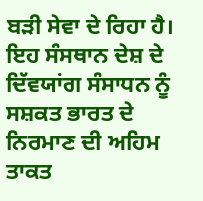ਬੜੀ ਸੇਵਾ ਦੇ ਰਿਹਾ ਹੈ। ਇਹ ਸੰਸਥਾਨ ਦੇਸ਼ ਦੇ ਦਿੱਵਯਾਂਗ ਸੰਸਾਧਨ ਨੂੰ ਸਸ਼ਕਤ ਭਾਰਤ ਦੇ ਨਿਰਮਾਣ ਦੀ ਅਹਿਮ ਤਾਕਤ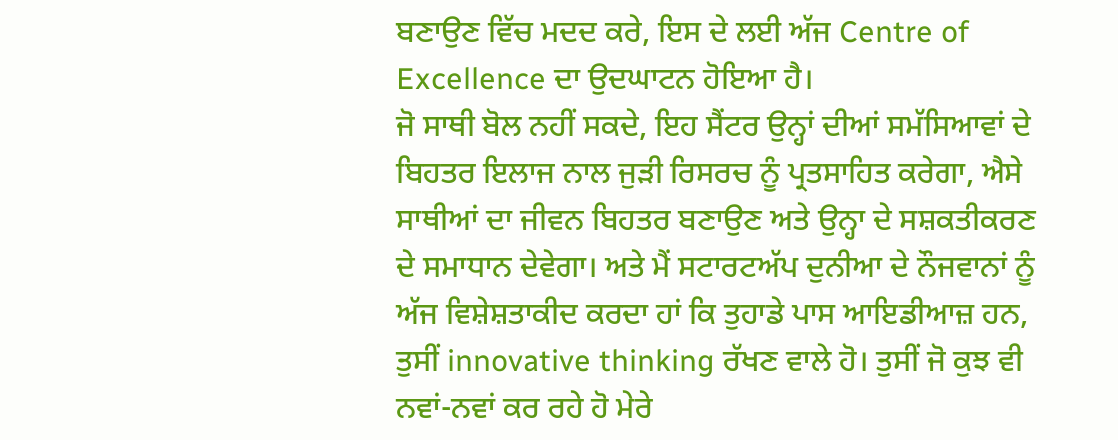ਬਣਾਉਣ ਵਿੱਚ ਮਦਦ ਕਰੇ, ਇਸ ਦੇ ਲਈ ਅੱਜ Centre of Excellence ਦਾ ਉਦਘਾਟਨ ਹੋਇਆ ਹੈ।
ਜੋ ਸਾਥੀ ਬੋਲ ਨਹੀਂ ਸਕਦੇ, ਇਹ ਸੈਂਟਰ ਉਨ੍ਹਾਂ ਦੀਆਂ ਸਮੱਸਿਆਵਾਂ ਦੇ ਬਿਹਤਰ ਇਲਾਜ ਨਾਲ ਜੁੜੀ ਰਿਸਰਚ ਨੂੰ ਪ੍ਰਤਸਾਹਿਤ ਕਰੇਗਾ, ਐਸੇ ਸਾਥੀਆਂ ਦਾ ਜੀਵਨ ਬਿਹਤਰ ਬਣਾਉਣ ਅਤੇ ਉਨ੍ਹਾ ਦੇ ਸਸ਼ਕਤੀਕਰਣ ਦੇ ਸਮਾਧਾਨ ਦੇਵੇਗਾ। ਅਤੇ ਮੈਂ ਸਟਾਰਟਅੱਪ ਦੁਨੀਆ ਦੇ ਨੌਜਵਾਨਾਂ ਨੂੰ ਅੱਜ ਵਿਸ਼ੇਸ਼ਤਾਕੀਦ ਕਰਦਾ ਹਾਂ ਕਿ ਤੁਹਾਡੇ ਪਾਸ ਆਇਡੀਆਜ਼ ਹਨ, ਤੁਸੀਂ innovative thinking ਰੱਖਣ ਵਾਲੇ ਹੋ। ਤੁਸੀਂ ਜੋ ਕੁਝ ਵੀ ਨਵਾਂ-ਨਵਾਂ ਕਰ ਰਹੇ ਹੋ ਮੇਰੇ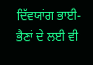ਦਿੱਵਯਾਂਗ ਭਾਈ-ਭੈਣਾਂ ਦੇ ਲਈ ਵੀ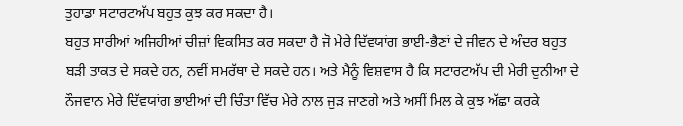ਤੁਹਾਡਾ ਸਟਾਰਟਅੱਪ ਬਹੁਤ ਕੁਝ ਕਰ ਸਕਦਾ ਹੈ।
ਬਹੁਤ ਸਾਰੀਆਂ ਅਜਿਹੀਆਂ ਚੀਜ਼ਾਂ ਵਿਕਸਿਤ ਕਰ ਸਕਦਾ ਹੈ ਜੋ ਮੇਰੇ ਦਿੱਵਯਾਂਗ ਭਾਈ-ਭੈਣਾਂ ਦੇ ਜੀਵਨ ਦੇ ਅੰਦਰ ਬਹੁਤ ਬੜੀ ਤਾਕਤ ਦੇ ਸਕਦੇ ਹਨ, ਨਵੀਂ ਸਮਰੱਥਾ ਦੇ ਸਕਦੇ ਹਨ। ਅਤੇ ਮੈਨੂੰ ਵਿਸ਼ਵਾਸ ਹੈ ਕਿ ਸਟਾਰਟਅੱਪ ਦੀ ਮੇਰੀ ਦੁਨੀਆ ਦੇ ਨੌਜਵਾਨ ਮੇਰੇ ਦਿੱਵਯਾਂਗ ਭਾਈਆਂ ਦੀ ਚਿੰਤਾ ਵਿੱਚ ਮੇਰੇ ਨਾਲ ਜੁੜ ਜਾਣਗੇ ਅਤੇ ਅਸੀਂ ਮਿਲ ਕੇ ਕੁਝ ਅੱਛਾ ਕਰਕੇ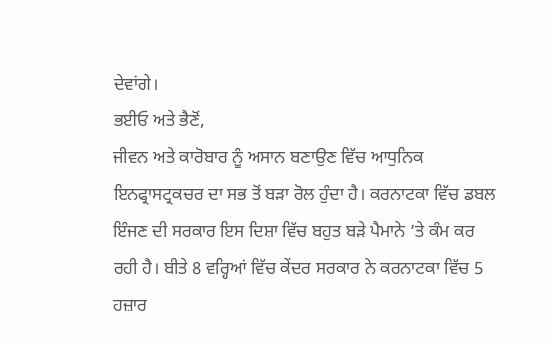ਦੇਵਾਂਗੇ।
ਭਈਓ ਅਤੇ ਭੈਣੋਂ,
ਜੀਵਨ ਅਤੇ ਕਾਰੋਬਾਰ ਨੂੰ ਅਸਾਨ ਬਣਾਉਣ ਵਿੱਚ ਆਧੁਨਿਕ ਇਨਫ੍ਰਾਸਟ੍ਰਕਚਰ ਦਾ ਸਭ ਤੋਂ ਬੜਾ ਰੋਲ ਹੁੰਦਾ ਹੈ। ਕਰਨਾਟਕਾ ਵਿੱਚ ਡਬਲ ਇੰਜਣ ਦੀ ਸਰਕਾਰ ਇਸ ਦਿਸ਼ਾ ਵਿੱਚ ਬਹੁਤ ਬੜੇ ਪੈਮਾਨੇ ’ਤੇ ਕੰਮ ਕਰ ਰਹੀ ਹੈ। ਬੀਤੇ 8 ਵਰ੍ਹਿਆਂ ਵਿੱਚ ਕੇਂਦਰ ਸਰਕਾਰ ਨੇ ਕਰਨਾਟਕਾ ਵਿੱਚ 5 ਹਜ਼ਾਰ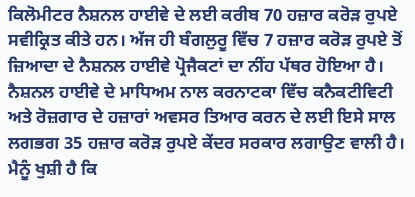ਕਿਲੋਮੀਟਰ ਨੈਸ਼ਨਲ ਹਾਈਵੇ ਦੇ ਲਈ ਕਰੀਬ 70 ਹਜ਼ਾਰ ਕਰੋੜ ਰੁਪਏ ਸਵੀਕ੍ਰਿਤ ਕੀਤੇ ਹਨ। ਅੱਜ ਹੀ ਬੰਗਲੁਰੂ ਵਿੱਚ 7 ਹਜ਼ਾਰ ਕਰੋੜ ਰੁਪਏ ਤੋਂ ਜ਼ਿਆਦਾ ਦੇ ਨੈਸ਼ਨਲ ਹਾਈਵੇ ਪ੍ਰੋਜੈਕਟਾਂ ਦਾ ਨੀਂਹ ਪੱਥਰ ਹੋਇਆ ਹੈ। ਨੈਸ਼ਨਲ ਹਾਈਵੇ ਦੇ ਮਾਧਿਅਮ ਨਾਲ ਕਰਨਾਟਕਾ ਵਿੱਚ ਕਨੈਕਟੀਵਿਟੀ ਅਤੇ ਰੋਜ਼ਗਾਰ ਦੇ ਹਜ਼ਾਰਾਂ ਅਵਸਰ ਤਿਆਰ ਕਰਨ ਦੇ ਲਈ ਇਸੇ ਸਾਲ ਲਗਭਗ 35 ਹਜ਼ਾਰ ਕਰੋੜ ਰੁਪਏ ਕੇਂਦਰ ਸਰਕਾਰ ਲਗਾਉਣ ਵਾਲੀ ਹੈ। ਮੈਨੂੰ ਖੁਸ਼ੀ ਹੈ ਕਿ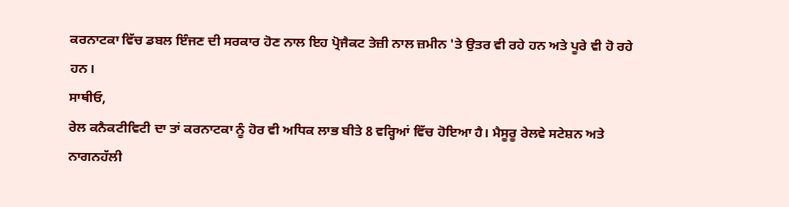ਕਰਨਾਟਕਾ ਵਿੱਚ ਡਬਲ ਇੰਜਣ ਦੀ ਸਰਕਾਰ ਹੋਣ ਨਾਲ ਇਹ ਪ੍ਰੋਜੈਕਟ ਤੇਜ਼ੀ ਨਾਲ ਜ਼ਮੀਨ 'ਤੇ ਉਤਰ ਵੀ ਰਹੇ ਹਨ ਅਤੇ ਪੂਰੇ ਵੀ ਹੋ ਰਹੇ ਹਨ।
ਸਾਥੀਓ,
ਰੇਲ ਕਨੈਕਟੀਵਿਟੀ ਦਾ ਤਾਂ ਕਰਨਾਟਕਾ ਨੂੰ ਹੋਰ ਵੀ ਅਧਿਕ ਲਾਭ ਬੀਤੇ 8 ਵਰ੍ਹਿਆਂ ਵਿੱਚ ਹੋਇਆ ਹੈ। ਮੈਸੂਰੂ ਰੇਲਵੇ ਸਟੇਸ਼ਨ ਅਤੇ ਨਾਗਨਹੱਲੀ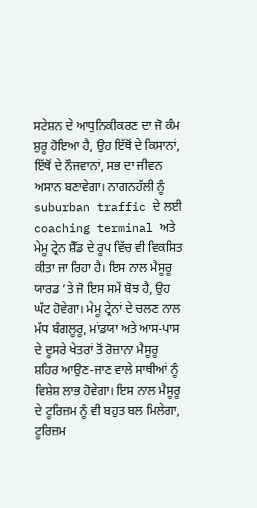ਸਟੇਸ਼ਨ ਦੇ ਆਧੁਨਿਕੀਕਰਣ ਦਾ ਜੋ ਕੰਮ ਸ਼ੁਰੂ ਹੋਇਆ ਹੈ, ਉਹ ਇੱਥੋਂ ਦੇ ਕਿਸਾਨਾਂ, ਇੱਥੋਂ ਦੇ ਨੌਜਵਾਨਾਂ, ਸਭ ਦਾ ਜੀਵਨ ਅਸਾਨ ਬਣਾਵੇਗਾ। ਨਾਗਨਹੱਲੀ ਨੂੰ suburban traffic ਦੇ ਲਈ coaching terminal ਅਤੇ ਮੇਮੂ ਟ੍ਰੇਨ ਸ਼ੈੱਡ ਦੇ ਰੂਪ ਵਿੱਚ ਵੀ ਵਿਕਸਿਤ ਕੀਤਾ ਜਾ ਰਿਹਾ ਹੈ। ਇਸ ਨਾਲ ਮੈਸੂਰੂ ਯਾਰਡ ’ਤੇ ਜੋ ਇਸ ਸਮੇਂ ਬੋਝ ਹੈ, ਉਹ ਘੱਟ ਹੋਵੇਗਾ। ਮੇਮੂ ਟ੍ਰੇਨਾਂ ਦੇ ਚਲਣ ਨਾਲ ਮੱਧ ਬੰਗਲੂਰੂ, ਮਾਂਡਯਾ ਅਤੇ ਆਸ-ਪਾਸ ਦੇ ਦੂਸਰੇ ਖੇਤਰਾਂ ਤੋਂ ਰੋਜ਼ਾਨਾ ਮੈਸੂਰੂ ਸ਼ਹਿਰ ਆਉਣ-ਜਾਣ ਵਾਲੇ ਸਾਥੀਆਂ ਨੂੰ ਵਿਸ਼ੇਸ਼ ਲਾਭ ਹੋਵੇਗਾ। ਇਸ ਨਾਲ ਮੈਸੂਰੂ ਦੇ ਟੂਰਿਜ਼ਮ ਨੂੰ ਵੀ ਬਹੁਤ ਬਲ ਮਿਲੇਗਾ, ਟੂਰਿਜ਼ਮ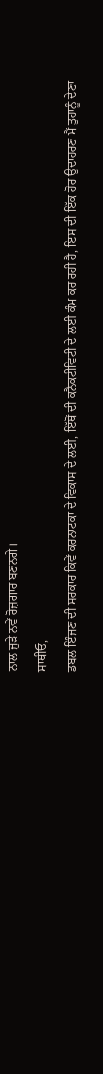ਨਾਲ ਜੁੜੇ ਨਵੇਂ ਰੋਜ਼ਗਾਰ ਬਣਨਗੇ।
ਸਾਥੀਓ,
ਡਬਲ ਇੰਜਣ ਦੀ ਸਰਕਾਰ ਕਿਵੇਂ ਕਰਨਾਟਕਾ ਦੇ ਵਿਕਾਸ ਦੇ ਲਈ, ਇੱਥੋਂ ਦੀ ਕਨੈਕਟੀਵਿਟੀ ਦੇ ਲਈ ਕੰਮ ਕਰ ਰਹੀ ਹੈ, ਇਸ ਦੀ ਇੱਕ ਹੋਰ ਉਦਾਹਰਣ ਮੈਂ ਤੁਹਾਨੂੰ ਦੇਣਾ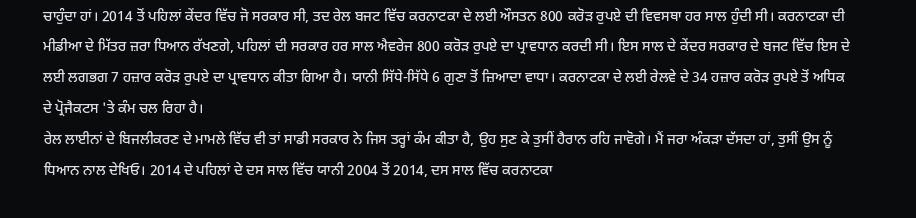ਚਾਹੁੰਦਾ ਹਾਂ। 2014 ਤੋਂ ਪਹਿਲਾਂ ਕੇਂਦਰ ਵਿੱਚ ਜੋ ਸਰਕਾਰ ਸੀ, ਤਦ ਰੇਲ ਬਜਟ ਵਿੱਚ ਕਰਨਾਟਕਾ ਦੇ ਲਈ ਔਸਤਨ 800 ਕਰੋੜ ਰੁਪਏ ਦੀ ਵਿਵਸਥਾ ਹਰ ਸਾਲ ਹੁੰਦੀ ਸੀ। ਕਰਨਾਟਕਾ ਦੀ ਮੀਡੀਆ ਦੇ ਮਿੱਤਰ ਜ਼ਰਾ ਧਿਆਨ ਰੱਖਣਗੇ, ਪਹਿਲਾਂ ਦੀ ਸਰਕਾਰ ਹਰ ਸਾਲ ਐਵਰੇਜ 800 ਕਰੋੜ ਰੁਪਏ ਦਾ ਪ੍ਰਾਵਧਾਨ ਕਰਦੀ ਸੀ। ਇਸ ਸਾਲ ਦੇ ਕੇਂਦਰ ਸਰਕਾਰ ਦੇ ਬਜਟ ਵਿੱਚ ਇਸ ਦੇ ਲਈ ਲਗਭਗ 7 ਹਜ਼ਾਰ ਕਰੋੜ ਰੁਪਏ ਦਾ ਪ੍ਰਾਵਧਾਨ ਕੀਤਾ ਗਿਆ ਹੈ। ਯਾਨੀ ਸਿੱਧੇ-ਸਿੱਧੇ 6 ਗੁਣਾ ਤੋਂ ਜ਼ਿਆਦਾ ਵਾਧਾ। ਕਰਨਾਟਕਾ ਦੇ ਲਈ ਰੇਲਵੇ ਦੇ 34 ਹਜ਼ਾਰ ਕਰੋੜ ਰੁਪਏ ਤੋਂ ਅਧਿਕ ਦੇ ਪ੍ਰੋਜੈਕਟਸ 'ਤੇ ਕੰਮ ਚਲ ਰਿਹਾ ਹੈ।
ਰੇਲ ਲਾਈਨਾਂ ਦੇ ਬਿਜਲੀਕਰਣ ਦੇ ਮਾਮਲੇ ਵਿੱਚ ਵੀ ਤਾਂ ਸਾਡੀ ਸਰਕਾਰ ਨੇ ਜਿਸ ਤਰ੍ਹਾਂ ਕੰਮ ਕੀਤਾ ਹੈ, ਉਹ ਸੁਣ ਕੇ ਤੁਸੀਂ ਹੈਰਾਨ ਰਹਿ ਜਾਵੋਗੇ। ਮੈਂ ਜਰਾ ਅੰਕੜਾ ਦੱਸਦਾ ਹਾਂ, ਤੁਸੀਂ ਉਸ ਨੂੰ ਧਿਆਨ ਨਾਲ ਦੇਖਿਓ। 2014 ਦੇ ਪਹਿਲਾਂ ਦੇ ਦਸ ਸਾਲ ਵਿੱਚ ਯਾਨੀ 2004 ਤੋਂ 2014, ਦਸ ਸਾਲ ਵਿੱਚ ਕਰਨਾਟਕਾ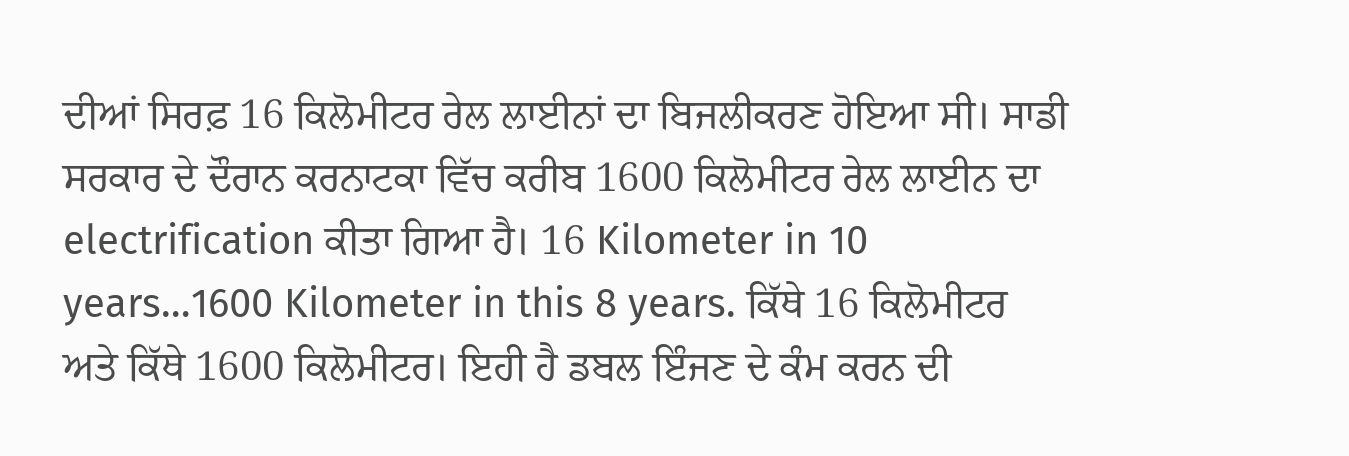ਦੀਆਂ ਸਿਰਫ਼ 16 ਕਿਲੋਮੀਟਰ ਰੇਲ ਲਾਈਨਾਂ ਦਾ ਬਿਜਲੀਕਰਣ ਹੋਇਆ ਸੀ। ਸਾਡੀ ਸਰਕਾਰ ਦੇ ਦੌਰਾਨ ਕਰਨਾਟਕਾ ਵਿੱਚ ਕਰੀਬ 1600 ਕਿਲੋਮੀਟਰ ਰੇਲ ਲਾਈਨ ਦਾ electrification ਕੀਤਾ ਗਿਆ ਹੈ। 16 Kilometer in 10 years…1600 Kilometer in this 8 years. ਕਿੱਥੇ 16 ਕਿਲੋਮੀਟਰ ਅਤੇ ਕਿੱਥੇ 1600 ਕਿਲੋਮੀਟਰ। ਇਹੀ ਹੈ ਡਬਲ ਇੰਜਣ ਦੇ ਕੰਮ ਕਰਨ ਦੀ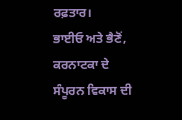ਰਫ਼ਤਾਰ।
ਭਾਈਓ ਅਤੇ ਭੈਣੋਂ,
ਕਰਨਾਟਕਾ ਦੇ ਸੰਪੂਰਨ ਵਿਕਾਸ ਦੀ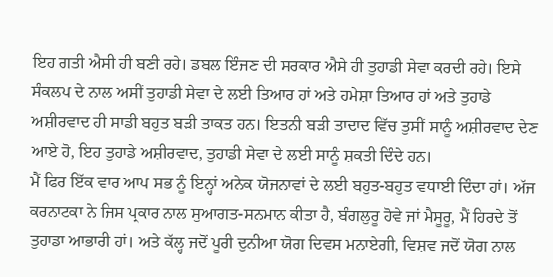ਇਹ ਗਤੀ ਐਸੀ ਹੀ ਬਣੀ ਰਹੇ। ਡਬਲ ਇੰਜਣ ਦੀ ਸਰਕਾਰ ਐਸੇ ਹੀ ਤੁਹਾਡੀ ਸੇਵਾ ਕਰਦੀ ਰਹੇ। ਇਸੇ ਸੰਕਲਪ ਦੇ ਨਾਲ ਅਸੀਂ ਤੁਹਾਡੀ ਸੇਵਾ ਦੇ ਲਈ ਤਿਆਰ ਹਾਂ ਅਤੇ ਹਮੇਸ਼ਾ ਤਿਆਰ ਹਾਂ ਅਤੇ ਤੁਹਾਡੇ ਅਸ਼ੀਰਵਾਦ ਹੀ ਸਾਡੀ ਬਹੁਤ ਬੜੀ ਤਾਕਤ ਹਨ। ਇਤਨੀ ਬੜੀ ਤਾਦਾਦ ਵਿੱਚ ਤੁਸੀਂ ਸਾਨੂੰ ਅਸ਼ੀਰਵਾਦ ਦੇਣ ਆਏ ਹੋ, ਇਹ ਤੁਹਾਡੇ ਅਸ਼ੀਰਵਾਦ, ਤੁਹਾਡੀ ਸੇਵਾ ਦੇ ਲਈ ਸਾਨੂੰ ਸ਼ਕਤੀ ਦਿੰਦੇ ਹਨ।
ਮੈਂ ਫਿਰ ਇੱਕ ਵਾਰ ਆਪ ਸਭ ਨੂੰ ਇਨ੍ਹਾਂ ਅਨੇਕ ਯੋਜਨਾਵਾਂ ਦੇ ਲਈ ਬਹੁਤ-ਬਹੁਤ ਵਧਾਈ ਦਿੰਦਾ ਹਾਂ। ਅੱਜ ਕਰਨਾਟਕਾ ਨੇ ਜਿਸ ਪ੍ਰਕਾਰ ਨਾਲ ਸੁਆਗਤ-ਸਨਮਾਨ ਕੀਤਾ ਹੈ, ਬੰਗਲੁਰੂ ਹੋਵੇ ਜਾਂ ਮੈਸੂਰੂ, ਮੈਂ ਹਿਰਦੇ ਤੋਂ ਤੁਹਾਡਾ ਆਭਾਰੀ ਹਾਂ। ਅਤੇ ਕੱਲ੍ਹ ਜਦੋਂ ਪੂਰੀ ਦੁਨੀਆ ਯੋਗ ਦਿਵਸ ਮਨਾਏਗੀ, ਵਿਸ਼ਵ ਜਦੋਂ ਯੋਗ ਨਾਲ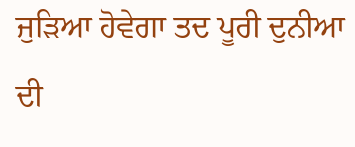ਜੁੜਿਆ ਹੋਵੇਗਾ ਤਦ ਪੂਰੀ ਦੁਨੀਆ ਦੀ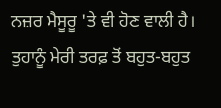ਨਜ਼ਰ ਮੈਸੂਰੂ 'ਤੇ ਵੀ ਹੋਣ ਵਾਲੀ ਹੈ। ਤੁਹਾਨੂੰ ਮੇਰੀ ਤਰਫ਼ ਤੋਂ ਬਹੁਤ-ਬਹੁਤ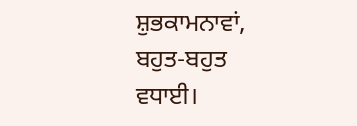ਸ਼ੁਭਕਾਮਨਾਵਾਂ, ਬਹੁਤ-ਬਹੁਤ ਵਧਾਈ।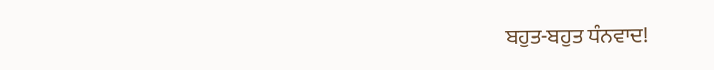ਬਹੁਤ-ਬਹੁਤ ਧੰਨਵਾਦ!